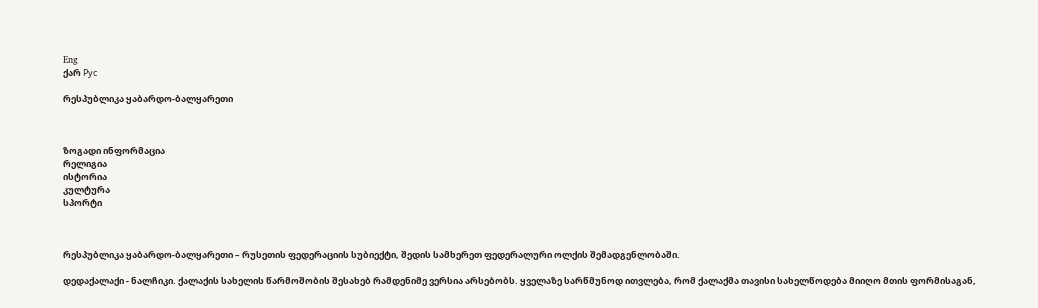Eng
ქარ Рус

რესპუბლიკა ყაბარდო-ბალყარეთი



ზოგადი ინფორმაცია
რელიგია
ისტორია
კულტურა
სპორტი



რესპუბლიკა ყაბარდო-ბალყარეთი – რუსეთის ფედერაციის სუბიექტი, შედის სამხერეთ ფედერალური ოლქის შემადგენლობაში.

დედაქალაქი - ნალჩიკი. ქალაქის სახელის წარმოშობის შესახებ რამდენიმე ვერსია არსებობს. ყველაზე სარწმუნოდ ითვლება, რომ ქალაქმა თავისი სახელწოდება მიიღო მთის ფორმისაგან,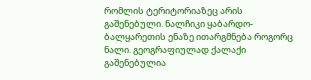რომლის ტერიტორიაზეც არის გაშენებული. ნალჩიკი ყაბარდო-ბალყარეთის ენაზე ითარგმნება როგორც ნალი. გეოგრაფიულად ქალაქი გაშენებულია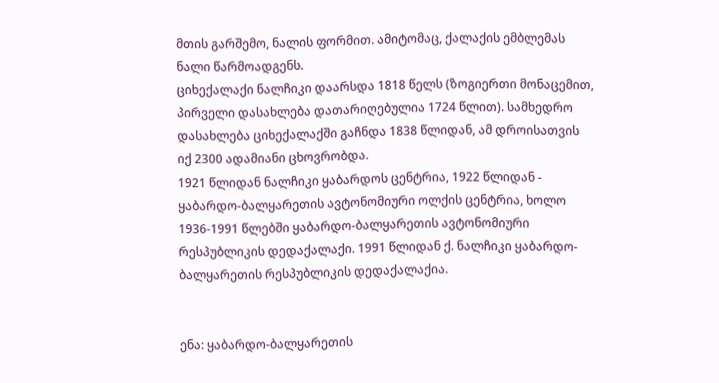მთის გარშემო, ნალის ფორმით. ამიტომაც, ქალაქის ემბლემას ნალი წარმოადგენს.
ციხექალაქი ნალჩიკი დაარსდა 1818 წელს (ზოგიერთი მონაცემით, პირველი დასახლება დათარიღებულია 1724 წლით). სამხედრო დასახლება ციხექალაქში გაჩნდა 1838 წლიდან, ამ დროისათვის იქ 2300 ადამიანი ცხოვრობდა.
1921 წლიდან ნალჩიკი ყაბარდოს ცენტრია, 1922 წლიდან - ყაბარდო-ბალყარეთის ავტონომიური ოლქის ცენტრია, ხოლო 1936-1991 წლებში ყაბარდო-ბალყარეთის ავტონომიური რესპუბლიკის დედაქალაქი. 1991 წლიდან ქ. ნალჩიკი ყაბარდო-ბალყარეთის რესპუბლიკის დედაქალაქია.


ენა: ყაბარდო-ბალყარეთის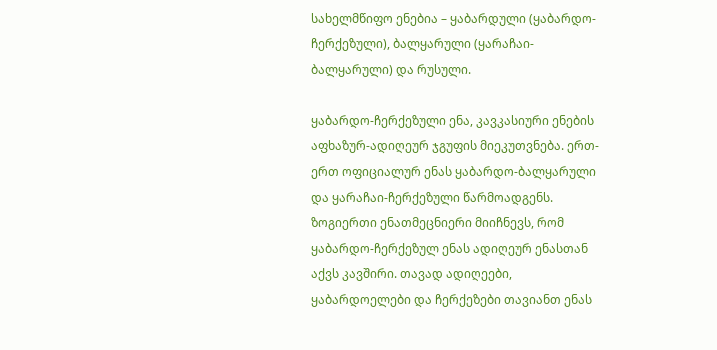სახელმწიფო ენებია – ყაბარდული (ყაბარდო-ჩერქეზული), ბალყარული (ყარაჩაი-ბალყარული) და რუსული.

ყაბარდო-ჩერქეზული ენა, კავკასიური ენების აფხაზურ-ადიღეურ ჯგუფის მიეკუთვნება. ერთ-ერთ ოფიციალურ ენას ყაბარდო-ბალყარული და ყარაჩაი-ჩერქეზული წარმოადგენს.
ზოგიერთი ენათმეცნიერი მიიჩნევს, რომ ყაბარდო-ჩერქეზულ ენას ადიღეურ ენასთან აქვს კავშირი. თავად ადიღეები, ყაბარდოელები და ჩერქეზები თავიანთ ენას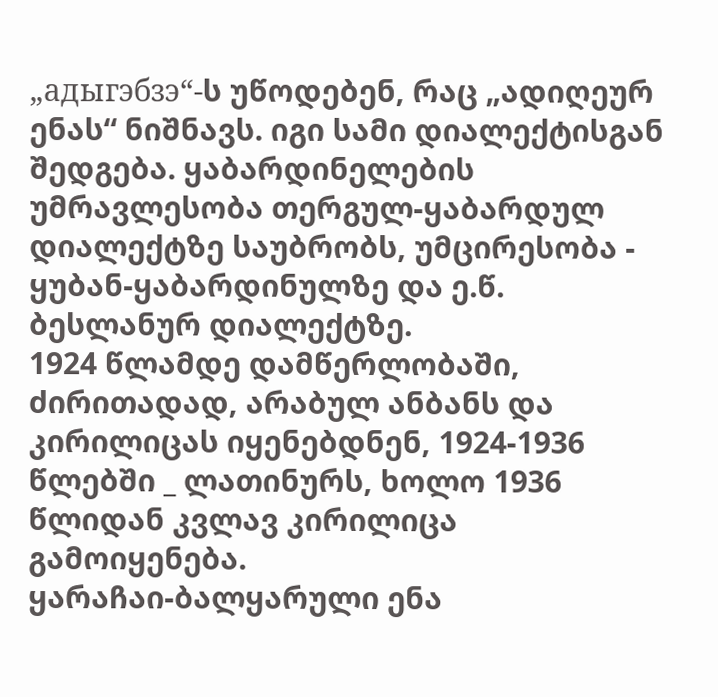„адыгэбзэ“-ს უწოდებენ, რაც „ადიღეურ ენას“ ნიშნავს. იგი სამი დიალექტისგან შედგება. ყაბარდინელების უმრავლესობა თერგულ-ყაბარდულ დიალექტზე საუბრობს, უმცირესობა - ყუბან-ყაბარდინულზე და ე.წ. ბესლანურ დიალექტზე.
1924 წლამდე დამწერლობაში, ძირითადად, არაბულ ანბანს და კირილიცას იყენებდნენ, 1924-1936 წლებში _ ლათინურს, ხოლო 1936 წლიდან კვლავ კირილიცა გამოიყენება.
ყარაჩაი-ბალყარული ენა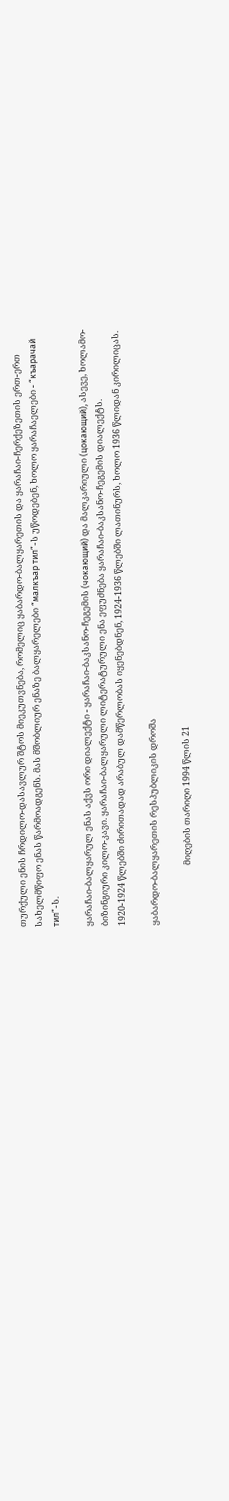თურქული ენის ჩრდილო-დასავლურ შტოს მიეკუთვნება, რომელიც ყაბარდო-ბალყარეთის და ყარაჩაი-ჩერქეზეთის ერთ-ერთ სახელმწიფო ენას წარმოადგენს. მას მშობლიურ ენაზე ბალყარელები “малкъар тил”-ს უწოდებენ, ხოლო ყარაჩაელები - “къарачай тил”-ს.

ყარაჩაი-ბალყარულ ენას აქვს ორი დიალექტი - ყარაჩაი-ბაკსანო-ჩეგემის (чокающий) და მალკარიული (цокающий), ასევე, ხოლამო-ბიზინგიური კილო-კავი. ყარაჩაი-ბალყარული ლიტერატურული ენა ეფუძნება ყარაჩაი-ბაკსანო-ჩეგემის დიალექტს.
1920-1924 წლებში ძირითადად არაბულ დამწერლობას იყენებდნენ, 1924-1936 წლებში ლათინურს, ხოლო 1936 წლიდან კირილიცას.

ყაბარდო-ბალყარეთის რესპუბლიკის დროშა

                              მიღების თარიღი 1994 წლის 21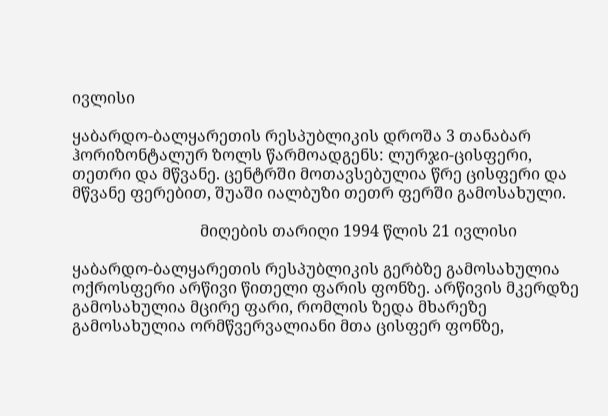ივლისი

ყაბარდო-ბალყარეთის რესპუბლიკის დროშა 3 თანაბარ ჰორიზონტალურ ზოლს წარმოადგენს: ლურჯი-ცისფერი, თეთრი და მწვანე. ცენტრში მოთავსებულია წრე ცისფერი და მწვანე ფერებით, შუაში იალბუზი თეთრ ფერში გამოსახული.

                                მიღების თარიღი 1994 წლის 21 ივლისი

ყაბარდო-ბალყარეთის რესპუბლიკის გერბზე გამოსახულია ოქროსფერი არწივი წითელი ფარის ფონზე. არწივის მკერდზე გამოსახულია მცირე ფარი, რომლის ზედა მხარეზე გამოსახულია ორმწვერვალიანი მთა ცისფერ ფონზე,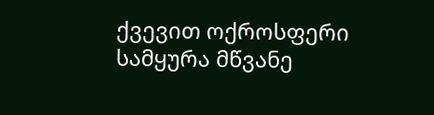ქვევით ოქროსფერი სამყურა მწვანე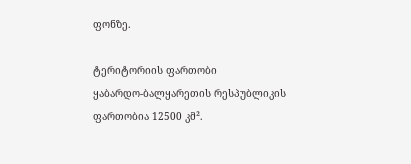ფონზე.

ტერიტორიის ფართობი
ყაბარდო-ბალყარეთის რესპუბლიკის ფართობია 12500 კმ².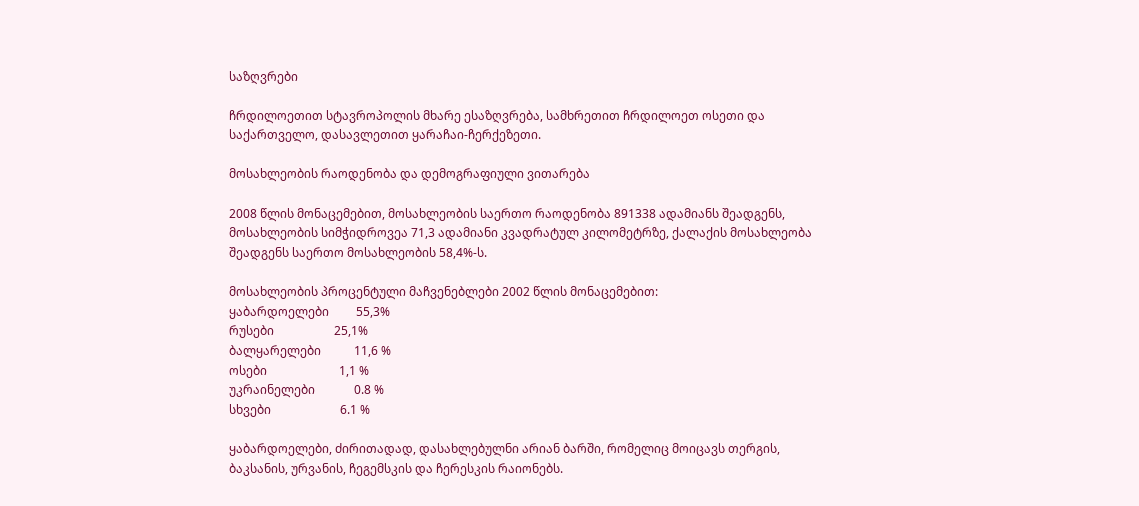საზღვრები

ჩრდილოეთით სტავროპოლის მხარე ესაზღვრება, სამხრეთით ჩრდილოეთ ოსეთი და საქართველო, დასავლეთით ყარაჩაი-ჩერქეზეთი.

მოსახლეობის რაოდენობა და დემოგრაფიული ვითარება

2008 წლის მონაცემებით, მოსახლეობის საერთო რაოდენობა 891338 ადამიანს შეადგენს, მოსახლეობის სიმჭიდროვეა 71,3 ადამიანი კვადრატულ კილომეტრზე, ქალაქის მოსახლეობა შეადგენს საერთო მოსახლეობის 58,4%-ს.

მოსახლეობის პროცენტული მაჩვენებლები 2002 წლის მონაცემებით:
ყაბარდოელები         55,3%
რუსები                    25,1%
ბალყარელები           11,6 %
ოსები                        1,1 %
უკრაინელები             0.8 %
სხვები                       6.1 %

ყაბარდოელები, ძირითადად, დასახლებულნი არიან ბარში, რომელიც მოიცავს თერგის, ბაკსანის, ურვანის, ჩეგემსკის და ჩერესკის რაიონებს.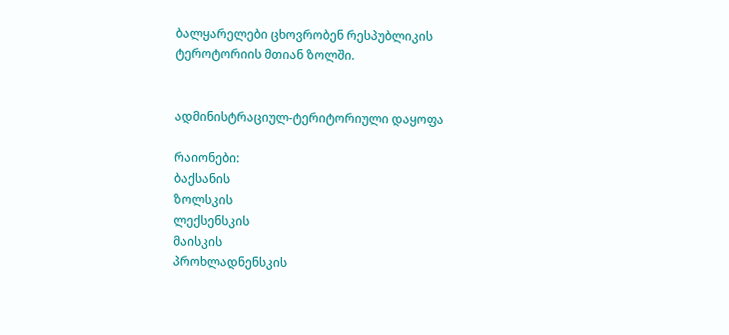ბალყარელები ცხოვრობენ რესპუბლიკის ტეროტორიის მთიან ზოლში.


ადმინისტრაციულ-ტერიტორიული დაყოფა

რაიონები:
ბაქსანის
ზოლსკის
ლექსენსკის
მაისკის
პროხლადნენსკის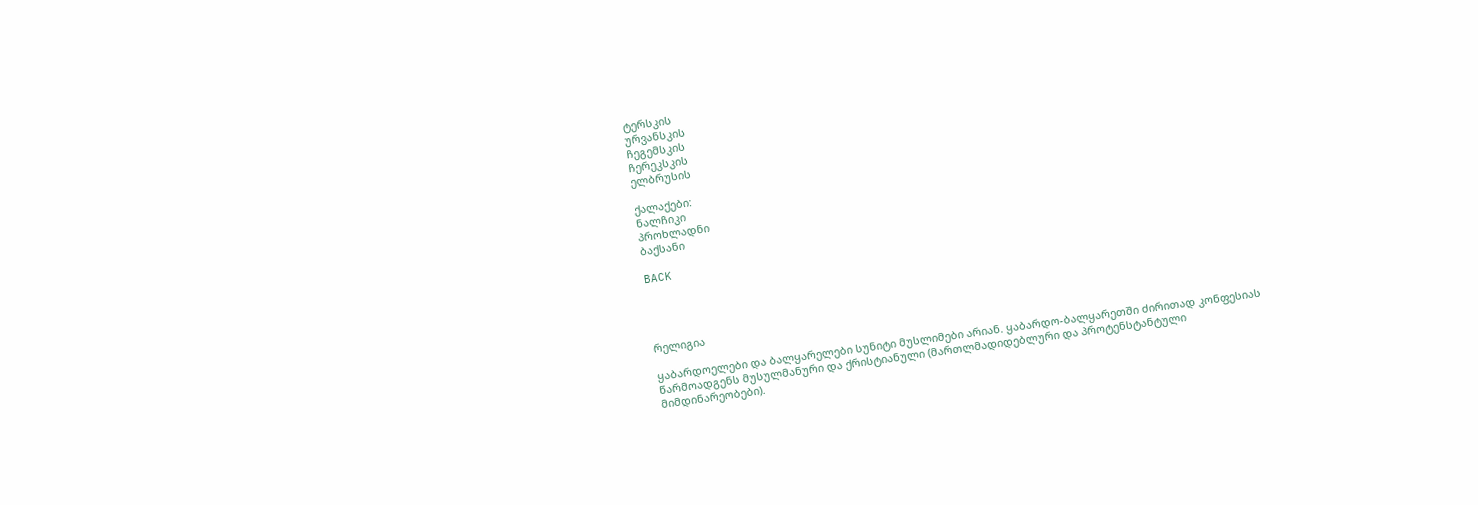ტერსკის
ურვანსკის
ჩეგემსკის
ჩერეკსკის
ელბრუსის

ქალაქები:
ნალჩიკი
პროხლადნი
ბაქსანი

BACK




რელიგია

ყაბარდოელები და ბალყარელები სუნიტი მუსლიმები არიან. ყაბარდო-ბალყარეთში ძირითად კონფესიას წარმოადგენს მუსულმანური და ქრისტიანული (მართლმადიდებლური და პროტენსტანტული მიმდინარეობები).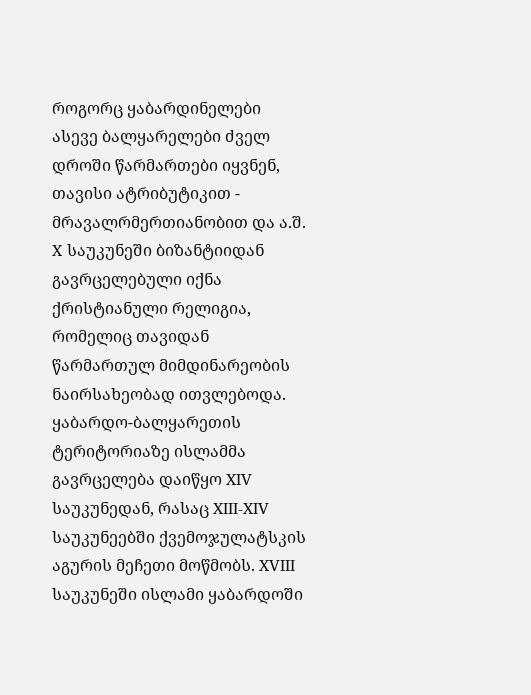როგორც ყაბარდინელები ასევე ბალყარელები ძველ დროში წარმართები იყვნენ, თავისი ატრიბუტიკით - მრავალრმერთიანობით და ა.შ.
X საუკუნეში ბიზანტიიდან გავრცელებული იქნა ქრისტიანული რელიგია, რომელიც თავიდან წარმართულ მიმდინარეობის ნაირსახეობად ითვლებოდა.
ყაბარდო-ბალყარეთის ტერიტორიაზე ისლამმა გავრცელება დაიწყო XIV საუკუნედან, რასაც XIII-XIV საუკუნეებში ქვემოჯულატსკის აგურის მეჩეთი მოწმობს. XVIII საუკუნეში ისლამი ყაბარდოში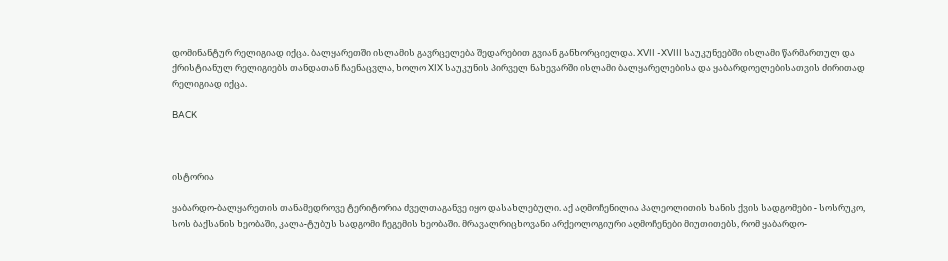დომინანტურ რელიგიად იქცა. ბალყარეთში ისლამის გავრცელება შედარებით გვიან განხორციელდა. XVII -XVIII საუკუნეებში ისლამი წარმართულ და ქრისტიანულ რელიგიებს თანდათან ჩაენაცვლა, ხოლო XIX საუკუნის პირველ ნახევარში ისლამი ბალყარელებისა და ყაბარდოელებისათვის ძირითად რელიგიად იქცა.

BACK



ისტორია

ყაბარდო-ბალყარეთის თანამედროვე ტერიტორია ძველთაგანვე იყო დასახლებული. აქ აღმოჩენილია პალეოლითის ხანის ქვის სადგომები - სოსრუკო, სოს ბაქსანის ხეობაში, კალა-ტუბუს სადგომი ჩეგემის ხეობაში. მრავალრიცხოვანი არქეოლოგიური აღმოჩენები მიუთითებს, რომ ყაბარდო-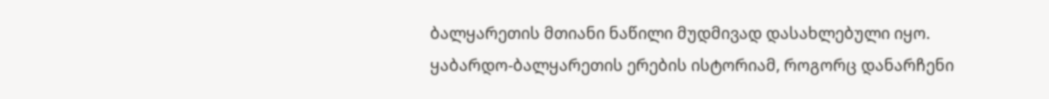ბალყარეთის მთიანი ნაწილი მუდმივად დასახლებული იყო. ყაბარდო-ბალყარეთის ერების ისტორიამ, როგორც დანარჩენი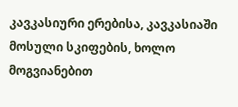კავკასიური ერებისა, კავკასიაში მოსული სკიფების, ხოლო მოგვიანებით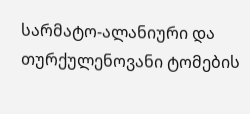სარმატო-ალანიური და თურქულენოვანი ტომების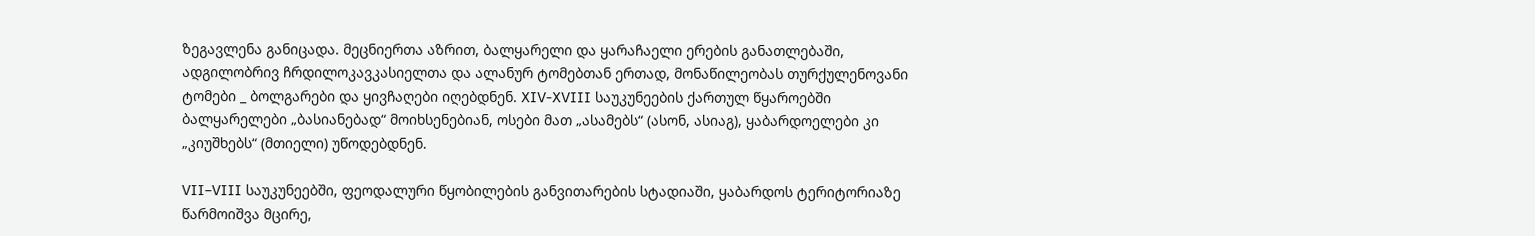ზეგავლენა განიცადა. მეცნიერთა აზრით, ბალყარელი და ყარაჩაელი ერების განათლებაში, ადგილობრივ ჩრდილოკავკასიელთა და ალანურ ტომებთან ერთად, მონაწილეობას თურქულენოვანი ტომები _ ბოლგარები და ყივჩაღები იღებდნენ. XIV-XVIII საუკუნეების ქართულ წყაროებში ბალყარელები „ბასიანებად“ მოიხსენებიან, ოსები მათ „ასამებს“ (ასონ, ასიაგ), ყაბარდოელები კი „კიუშხებს“ (მთიელი) უწოდებდნენ.

VII–VIII საუკუნეებში, ფეოდალური წყობილების განვითარების სტადიაში, ყაბარდოს ტერიტორიაზე წარმოიშვა მცირე,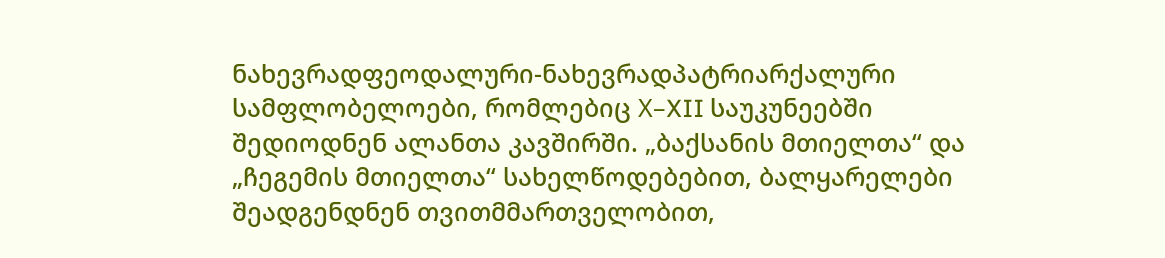ნახევრადფეოდალური-ნახევრადპატრიარქალური სამფლობელოები, რომლებიც Х–XII საუკუნეებში შედიოდნენ ალანთა კავშირში. „ბაქსანის მთიელთა“ და „ჩეგემის მთიელთა“ სახელწოდებებით, ბალყარელები შეადგენდნენ თვითმმართველობით,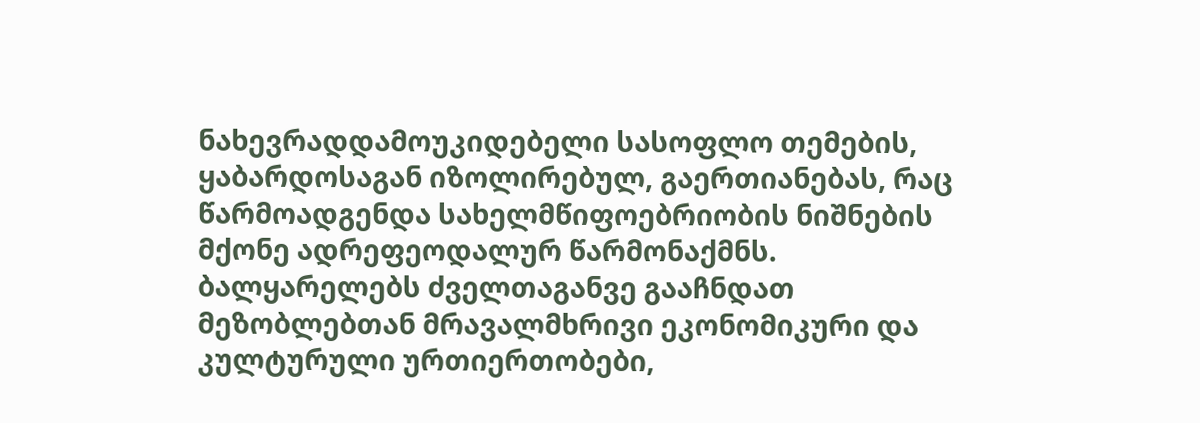ნახევრადდამოუკიდებელი სასოფლო თემების, ყაბარდოსაგან იზოლირებულ, გაერთიანებას, რაც წარმოადგენდა სახელმწიფოებრიობის ნიშნების მქონე ადრეფეოდალურ წარმონაქმნს.
ბალყარელებს ძველთაგანვე გააჩნდათ მეზობლებთან მრავალმხრივი ეკონომიკური და კულტურული ურთიერთობები,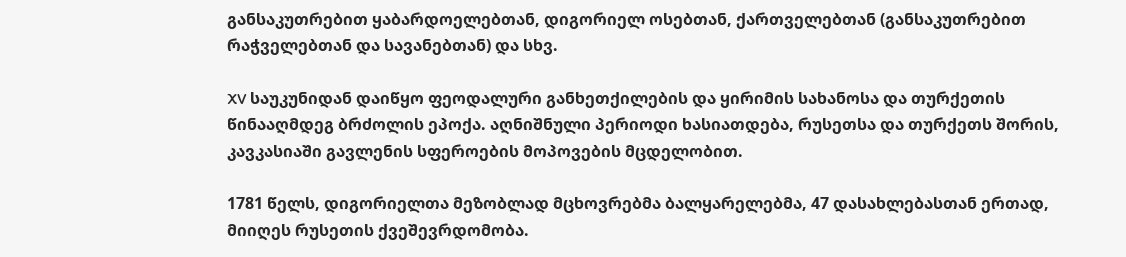განსაკუთრებით ყაბარდოელებთან, დიგორიელ ოსებთან, ქართველებთან (განსაკუთრებით რაჭველებთან და სავანებთან) და სხვ.

XV საუკუნიდან დაიწყო ფეოდალური განხეთქილების და ყირიმის სახანოსა და თურქეთის წინააღმდეგ ბრძოლის ეპოქა. აღნიშნული პერიოდი ხასიათდება, რუსეთსა და თურქეთს შორის, კავკასიაში გავლენის სფეროების მოპოვების მცდელობით.

1781 წელს, დიგორიელთა მეზობლად მცხოვრებმა ბალყარელებმა, 47 დასახლებასთან ერთად, მიიღეს რუსეთის ქვეშევრდომობა.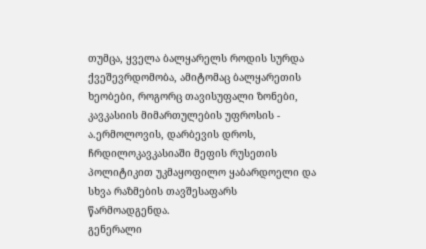თუმცა, ყველა ბალყარელს როდის სურდა ქვეშევრდომობა, ამიტომაც ბალყარეთის ხეობები, როგორც თავისუფალი ზონები, კავკასიის მიმართულების უფროსის - ა.ერმოლოვის, დარბევის დროს, ჩრდილოკავკასიაში მეფის რუსეთის პოლიტიკით უკმაყოფილო ყაბარდოელი და სხვა რაზმების თავშესაფარს წარმოადგენდა.
გენერალი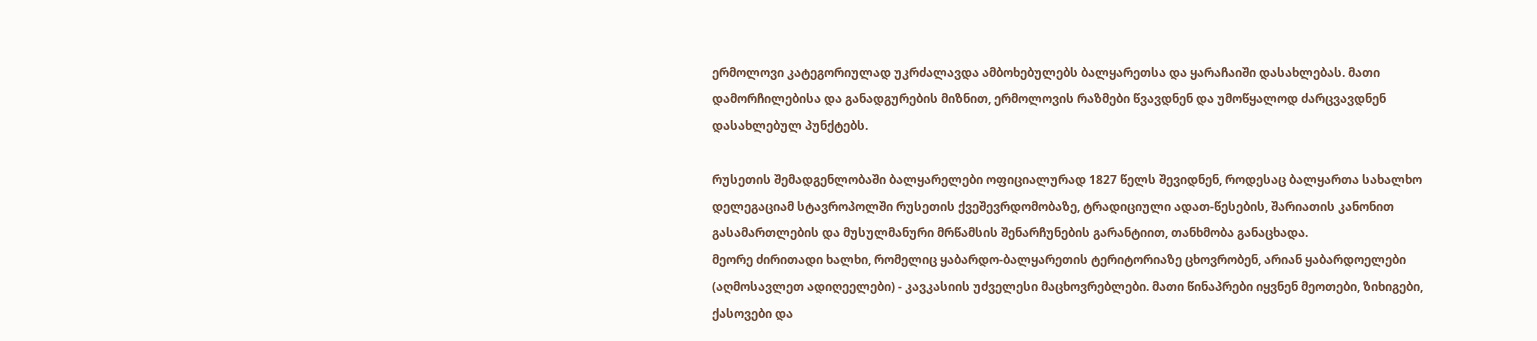ერმოლოვი კატეგორიულად უკრძალავდა ამბოხებულებს ბალყარეთსა და ყარაჩაიში დასახლებას. მათი დამორჩილებისა და განადგურების მიზნით, ერმოლოვის რაზმები წვავდნენ და უმოწყალოდ ძარცვავდნენ დასახლებულ პუნქტებს.

რუსეთის შემადგენლობაში ბალყარელები ოფიციალურად 1827 წელს შევიდნენ, როდესაც ბალყართა სახალხო დელეგაციამ სტავროპოლში რუსეთის ქვეშევრდომობაზე, ტრადიციული ადათ-წესების, შარიათის კანონით გასამართლების და მუსულმანური მრწამსის შენარჩუნების გარანტიით, თანხმობა განაცხადა.
მეორე ძირითადი ხალხი, რომელიც ყაბარდო-ბალყარეთის ტერიტორიაზე ცხოვრობენ, არიან ყაბარდოელები (აღმოსავლეთ ადიღეელები) - კავკასიის უძველესი მაცხოვრებლები. მათი წინაპრები იყვნენ მეოთები, ზიხიგები, ქასოვები და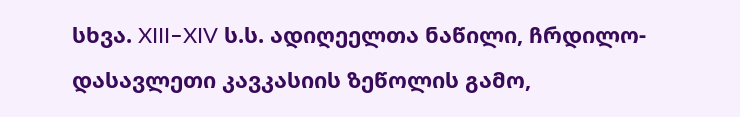სხვა. XIII–XIV ს.ს. ადიღეელთა ნაწილი, ჩრდილო-დასავლეთი კავკასიის ზეწოლის გამო,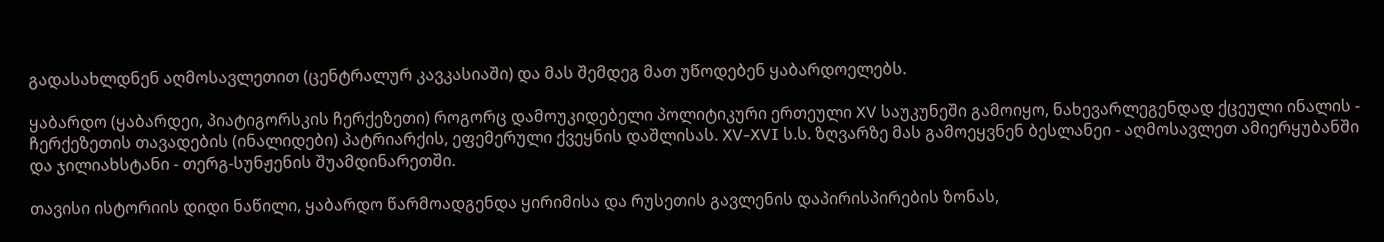გადასახლდნენ აღმოსავლეთით (ცენტრალურ კავკასიაში) და მას შემდეგ მათ უწოდებენ ყაბარდოელებს.

ყაბარდო (ყაბარდეი, პიატიგორსკის ჩერქეზეთი) როგორც დამოუკიდებელი პოლიტიკური ერთეული XV საუკუნეში გამოიყო, ნახევარლეგენდად ქცეული ინალის - ჩერქეზეთის თავადების (ინალიდები) პატრიარქის, ეფემერული ქვეყნის დაშლისას. XV-XVI ს.ს. ზღვარზე მას გამოეყვნენ ბესლანეი - აღმოსავლეთ ამიერყუბანში და ჯილიახსტანი - თერგ-სუნჟენის შუამდინარეთში.

თავისი ისტორიის დიდი ნაწილი, ყაბარდო წარმოადგენდა ყირიმისა და რუსეთის გავლენის დაპირისპირების ზონას,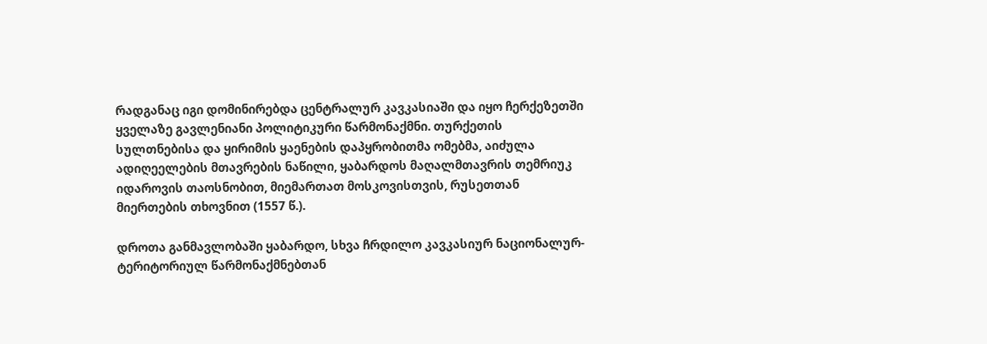რადგანაც იგი დომინირებდა ცენტრალურ კავკასიაში და იყო ჩერქეზეთში ყველაზე გავლენიანი პოლიტიკური წარმონაქმნი. თურქეთის სულთნებისა და ყირიმის ყაენების დაპყრობითმა ომებმა, აიძულა ადიღეელების მთავრების ნაწილი, ყაბარდოს მაღალმთავრის თემრიუკ იდაროვის თაოსნობით, მიემართათ მოსკოვისთვის, რუსეთთან მიერთების თხოვნით (1557 წ.).

დროთა განმავლობაში ყაბარდო, სხვა ჩრდილო კავკასიურ ნაციონალურ-ტერიტორიულ წარმონაქმნებთან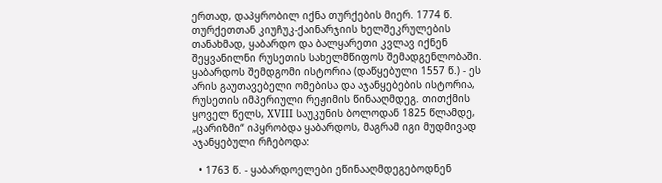ერთად, დაპყრობილ იქნა თურქების მიერ. 1774 წ. თურქეთთან კიუჩუკ-ქაინარჯიის ხელშეკრულების თანახმად, ყაბარდო და ბალყარეთი კვლავ იქნენ შეყვანილნი რუსეთის სახელმწიფოს შემადგენლობაში. ყაბარდოს შემდგომი ისტორია (დაწყებული 1557 წ.) - ეს არის გაუთავებელი ომებისა და აჯანყებების ისტორია, რუსეთის იმპერიული რეჟიმის წინააღმდეგ. თითქმის ყოველ წელს, XVIII საუკუნის ბოლოდან 1825 წლამდე, „ცარიზმი“ იპყრობდა ყაბარდოს, მაგრამ იგი მუდმივად აჯანყებული რჩებოდა:

  • 1763 წ. - ყაბარდოელები ეწინააღმდეგებოდნენ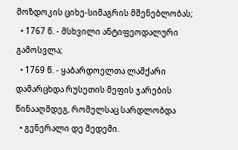მოზდოკის ციხე-სიმაგრის მშენებლობას;
  • 1767 წ. - მსხვილი ანტიფეოდალური გამოსვლა;
  • 1769 წ. - ყაბარდოელთა ლაშქარი დამარცხდა რუსეთის მეფის ჯარების წინააღმდეგ, რომელსაც სარდლობდა
  • გენერალი დე მედემი.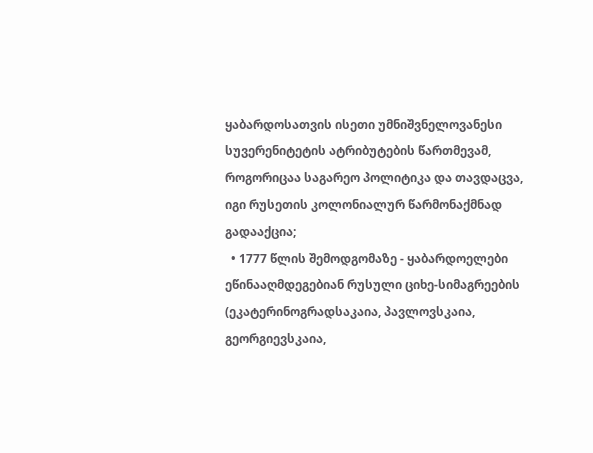ყაბარდოსათვის ისეთი უმნიშვნელოვანესი სუვერენიტეტის ატრიბუტების წართმევამ, როგორიცაა საგარეო პოლიტიკა და თავდაცვა, იგი რუსეთის კოლონიალურ წარმონაქმნად გადააქცია;
  • 1777 წლის შემოდგომაზე - ყაბარდოელები ეწინააღმდეგებიან რუსული ციხე-სიმაგრეების (ეკატერინოგრადსაკაია, პავლოვსკაია, გეორგიევსკაია,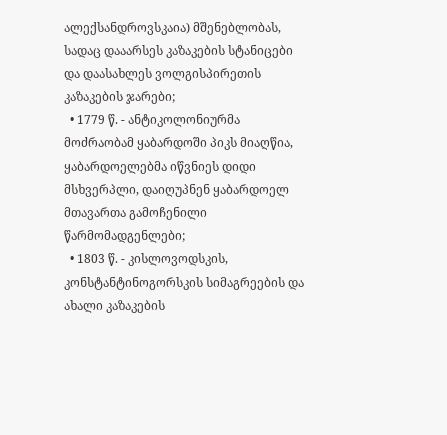ალექსანდროვსკაია) მშენებლობას, სადაც დააარსეს კაზაკების სტანიცები და დაასახლეს ვოლგისპირეთის კაზაკების ჯარები;
  • 1779 წ. - ანტიკოლონიურმა მოძრაობამ ყაბარდოში პიკს მიაღწია, ყაბარდოელებმა იწვნიეს დიდი მსხვერპლი, დაიღუპნენ ყაბარდოელ მთავართა გამოჩენილი წარმომადგენლები;
  • 1803 წ. - კისლოვოდსკის, კონსტანტინოგორსკის სიმაგრეების და ახალი კაზაკების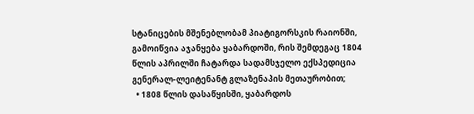სტანიცების მშენებლობამ პიატიგორსკის რაიონში, გამოიწვია აჯანყება ყაბარდოში, რის შემდეგაც 1804 წლის აპრილში ჩატარდა სადამსჯელო ექსპედიცია გენერალ-ლეიტენანტ გლაზენაპის მეთაურობით;
  • 1808 წლის დასაწყისში, ყაბარდოს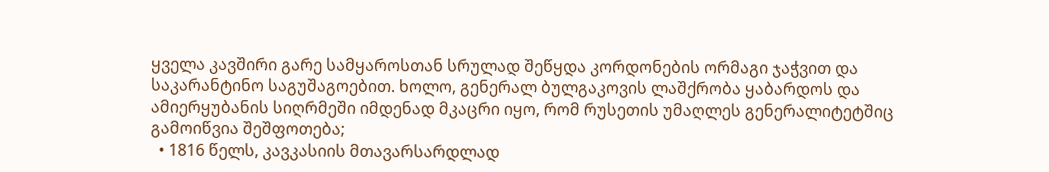ყველა კავშირი გარე სამყაროსთან სრულად შეწყდა კორდონების ორმაგი ჯაჭვით და საკარანტინო საგუშაგოებით. ხოლო, გენერალ ბულგაკოვის ლაშქრობა ყაბარდოს და ამიერყუბანის სიღრმეში იმდენად მკაცრი იყო, რომ რუსეთის უმაღლეს გენერალიტეტშიც გამოიწვია შეშფოთება;
  • 1816 წელს, კავკასიის მთავარსარდლად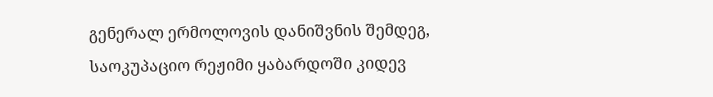გენერალ ერმოლოვის დანიშვნის შემდეგ, საოკუპაციო რეჟიმი ყაბარდოში კიდევ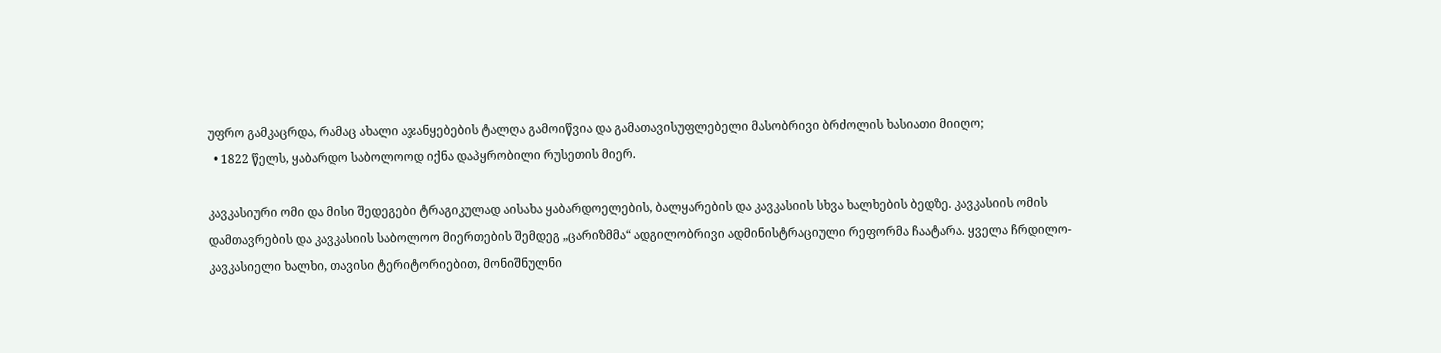უფრო გამკაცრდა, რამაც ახალი აჯანყებების ტალღა გამოიწვია და გამათავისუფლებელი მასობრივი ბრძოლის ხასიათი მიიღო;
  • 1822 წელს, ყაბარდო საბოლოოდ იქნა დაპყრობილი რუსეთის მიერ.

კავკასიური ომი და მისი შედეგები ტრაგიკულად აისახა ყაბარდოელების, ბალყარების და კავკასიის სხვა ხალხების ბედზე. კავკასიის ომის დამთავრების და კავკასიის საბოლოო მიერთების შემდეგ „ცარიზმმა“ ადგილობრივი ადმინისტრაციული რეფორმა ჩაატარა. ყველა ჩრდილო-კავკასიელი ხალხი, თავისი ტერიტორიებით, მონიშნულნი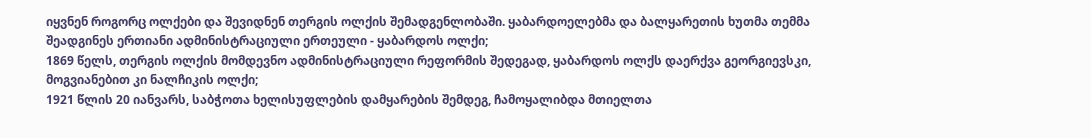იყვნენ როგორც ოლქები და შევიდნენ თერგის ოლქის შემადგენლობაში. ყაბარდოელებმა და ბალყარეთის ხუთმა თემმა შეადგინეს ერთიანი ადმინისტრაციული ერთეული - ყაბარდოს ოლქი;
1869 წელს, თერგის ოლქის მომდევნო ადმინისტრაციული რეფორმის შედეგად, ყაბარდოს ოლქს დაერქვა გეორგიევსკი, მოგვიანებით კი ნალჩიკის ოლქი;
1921 წლის 20 იანვარს, საბჭოთა ხელისუფლების დამყარების შემდეგ, ჩამოყალიბდა მთიელთა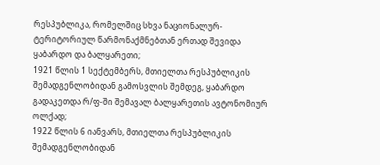რესპუბლიკა, რომელშიც სხვა ნაციონალურ-ტერიტორიულ წარმონაქმნებთან ერთად შევიდა ყაბარდო და ბალყარეთი;
1921 წლის 1 სექტემბერს, მთიელთა რესპუბლიკის შემადგენლობიდან გამოსვლის შემდეგ, ყაბარდო გადაკეთდა რ/ფ-ში შემავალ ბალყარეთის ავტონომიურ ოლქად;
1922 წლის 6 იანვარს, მთიელთა რესპუბლიკის შემადგენლობიდან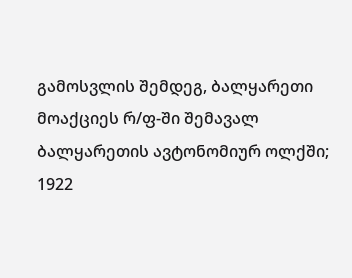გამოსვლის შემდეგ, ბალყარეთი მოაქციეს რ/ფ-ში შემავალ ბალყარეთის ავტონომიურ ოლქში;
1922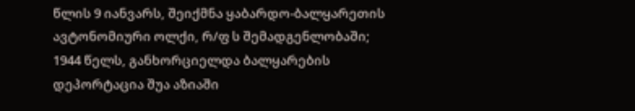წლის 9 იანვარს, შეიქმნა ყაბარდო-ბალყარეთის ავტონომიური ოლქი, რ/ფ ს შემადგენლობაში;
1944 წელს, განხორციელდა ბალყარების დეპორტაცია შუა აზიაში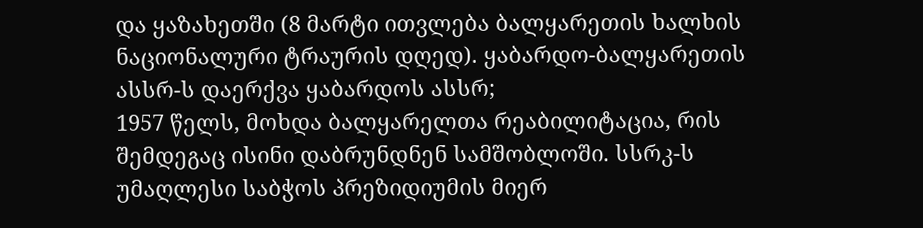და ყაზახეთში (8 მარტი ითვლება ბალყარეთის ხალხის ნაციონალური ტრაურის დღედ). ყაბარდო-ბალყარეთის ასსრ-ს დაერქვა ყაბარდოს ასსრ;
1957 წელს, მოხდა ბალყარელთა რეაბილიტაცია, რის შემდეგაც ისინი დაბრუნდნენ სამშობლოში. სსრკ-ს უმაღლესი საბჭოს პრეზიდიუმის მიერ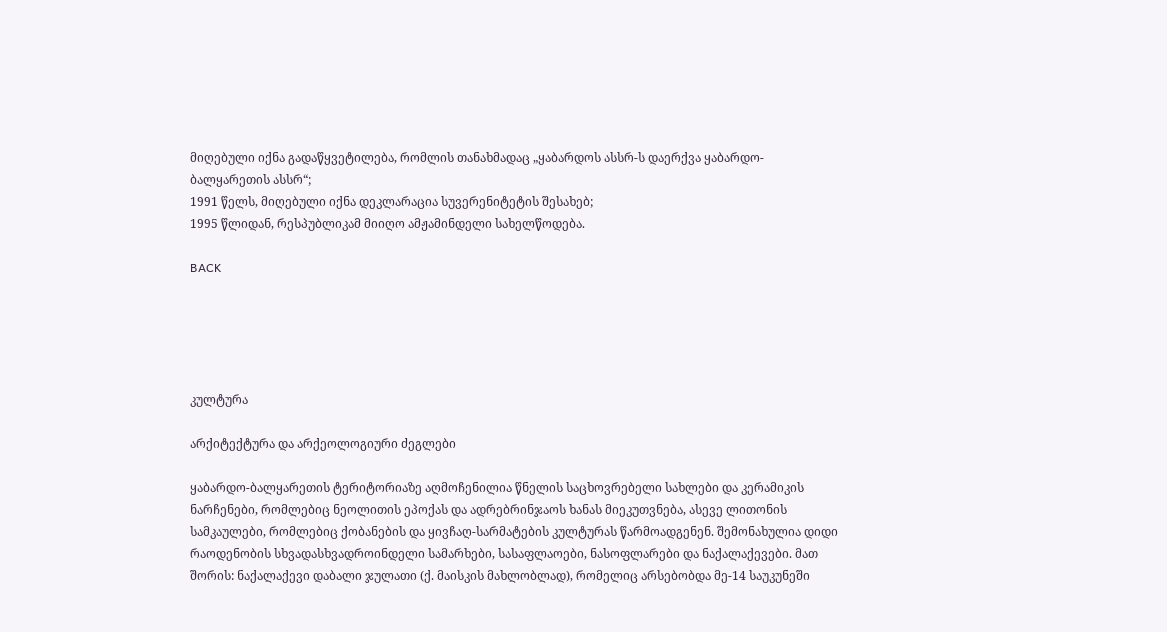მიღებული იქნა გადაწყვეტილება, რომლის თანახმადაც „ყაბარდოს ასსრ-ს დაერქვა ყაბარდო-ბალყარეთის ასსრ“;
1991 წელს, მიღებული იქნა დეკლარაცია სუვერენიტეტის შესახებ;
1995 წლიდან, რესპუბლიკამ მიიღო ამჟამინდელი სახელწოდება.

BACK





კულტურა

არქიტექტურა და არქეოლოგიური ძეგლები

ყაბარდო-ბალყარეთის ტერიტორიაზე აღმოჩენილია წნელის საცხოვრებელი სახლები და კერამიკის ნარჩენები, რომლებიც ნეოლითის ეპოქას და ადრებრინჯაოს ხანას მიეკუთვნება, ასევე ლითონის სამკაულები, რომლებიც ქობანების და ყივჩაღ-სარმატების კულტურას წარმოადგენენ. შემონახულია დიდი რაოდენობის სხვადასხვადროინდელი სამარხები, სასაფლაოები, ნასოფლარები და ნაქალაქევები. მათ შორის: ნაქალაქევი დაბალი ჯულათი (ქ. მაისკის მახლობლად), რომელიც არსებობდა მე-14 საუკუნეში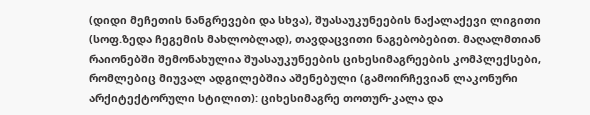(დიდი მეჩეთის ნანგრევები და სხვა), შუასაუკუნეების ნაქალაქევი ლიგითი (სოფ.ზედა ჩეგემის მახლობლად), თავდაცვითი ნაგებობებით. მაღალმთიან რაიონებში შემონახულია შუასაუკუნეების ციხესიმაგრეების კომპლექსები, რომლებიც მიუვალ ადგილებშია აშენებული (გამოირჩევიან ლაკონური არქიტექტორული სტილით): ციხესიმაგრე თოთურ-კალა და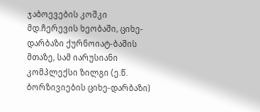ჯაბოევების კოშკი მდ.ჩერევის ხეობაში, ციხე-დარბაზი ქურნოიატ-ბაშის მთაზე, სამ იარუსიანი კომპლექსი ზილგი (ე.წ. ბორზივიების ციხე-დარბაზი)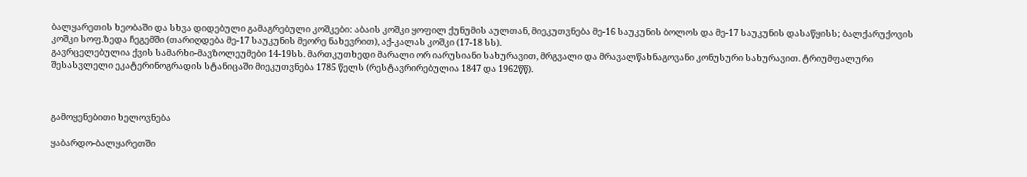ბალყარეთის ხეობაში და სხვა დიდებული გამაგრებული კოშკები: აბაის კოშკი ყოფილ ქუნუმის აულთან, მიეკუთვნება მე-16 საუკუნის ბოლოს და მე-17 საუკუნის დასაწყისს; ბალქარუქოვის კოშკი სოფ.ზედა ჩეგემში (თარიღდება მე-17 საუკუნის მეორე ნახევრით), აქ-კალას კოშკი (17-18 სს).
გავრცელებულია ქვის სამარხი-მავზოლეუმები 14-19სს. მართკუთხედი მარალი ორ იარუსიანი სახურავით, მრგვალი და მრავალწახნაგოვანი კონუსური სახურავით. ტრიუმფალური შესასვლელი ეკატერინოგრადის სტანიცაში მიეკუთვნება 1785 წელს (რესტავრირებულია 1847 და 1962წწ).



გამოყენებითი ხელოვნება

ყაბარდო-ბალყარეთში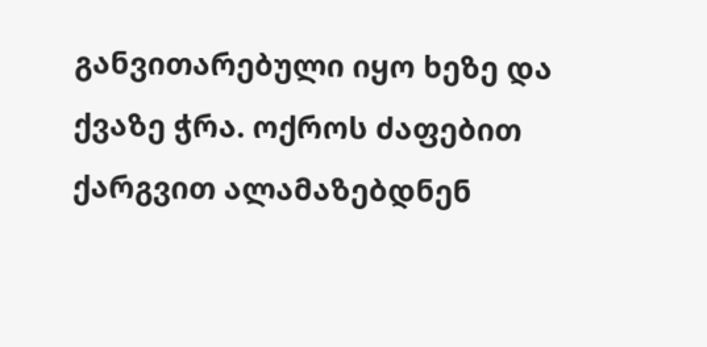განვითარებული იყო ხეზე და ქვაზე ჭრა. ოქროს ძაფებით ქარგვით ალამაზებდნენ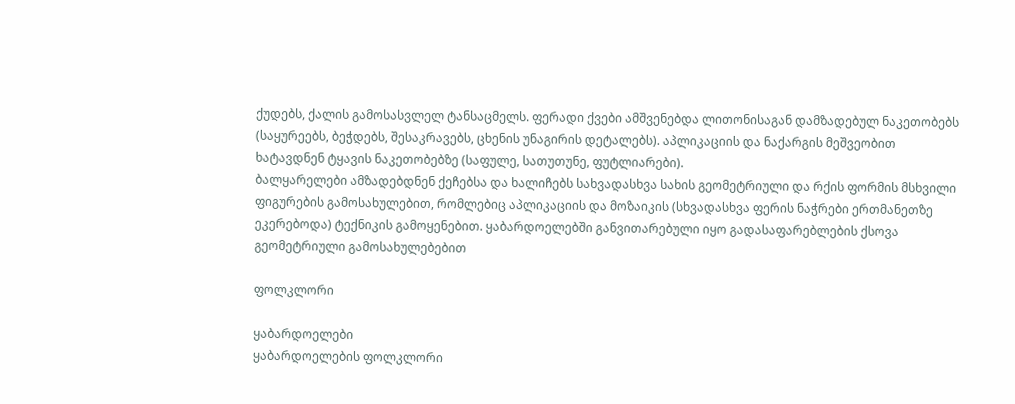ქუდებს, ქალის გამოსასვლელ ტანსაცმელს. ფერადი ქვები ამშვენებდა ლითონისაგან დამზადებულ ნაკეთობებს (საყურეებს, ბეჭდებს, შესაკრავებს, ცხენის უნაგირის დეტალებს). აპლიკაციის და ნაქარგის მეშვეობით ხატავდნენ ტყავის ნაკეთობებზე (საფულე, სათუთუნე, ფუტლიარები).
ბალყარელები ამზადებდნენ ქეჩებსა და ხალიჩებს სახვადასხვა სახის გეომეტრიული და რქის ფორმის მსხვილი ფიგურების გამოსახულებით, რომლებიც აპლიკაციის და მოზაიკის (სხვადასხვა ფერის ნაჭრები ერთმანეთზე ეკერებოდა) ტექნიკის გამოყენებით. ყაბარდოელებში განვითარებული იყო გადასაფარებლების ქსოვა გეომეტრიული გამოსახულებებით

ფოლკლორი

ყაბარდოელები
ყაბარდოელების ფოლკლორი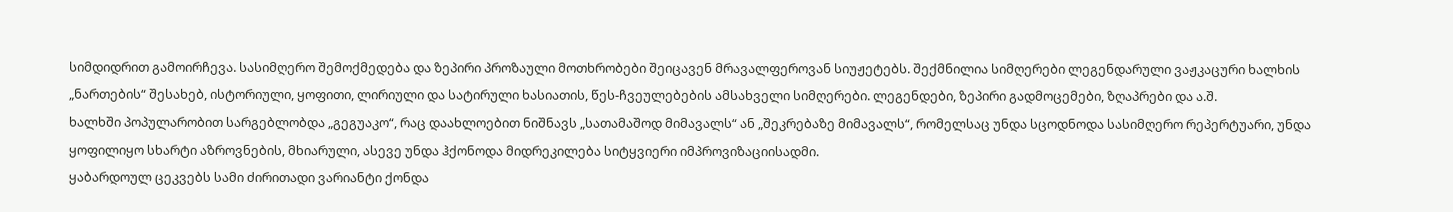სიმდიდრით გამოირჩევა. სასიმღერო შემოქმედება და ზეპირი პროზაული მოთხრობები შეიცავენ მრავალფეროვან სიუჟეტებს. შექმნილია სიმღერები ლეგენდარული ვაჟკაცური ხალხის „ნართების“ შესახებ, ისტორიული, ყოფითი, ლირიული და სატირული ხასიათის, წეს-ჩვეულებების ამსახველი სიმღერები. ლეგენდები, ზეპირი გადმოცემები, ზღაპრები და ა.შ.
ხალხში პოპულარობით სარგებლობდა „გეგუაკო“, რაც დაახლოებით ნიშნავს „სათამაშოდ მიმავალს“ ან „შეკრებაზე მიმავალს“, რომელსაც უნდა სცოდნოდა სასიმღერო რეპერტუარი, უნდა ყოფილიყო სხარტი აზროვნების, მხიარული, ასევე უნდა ჰქონოდა მიდრეკილება სიტყვიერი იმპროვიზაციისადმი.
ყაბარდოულ ცეკვებს სამი ძირითადი ვარიანტი ქონდა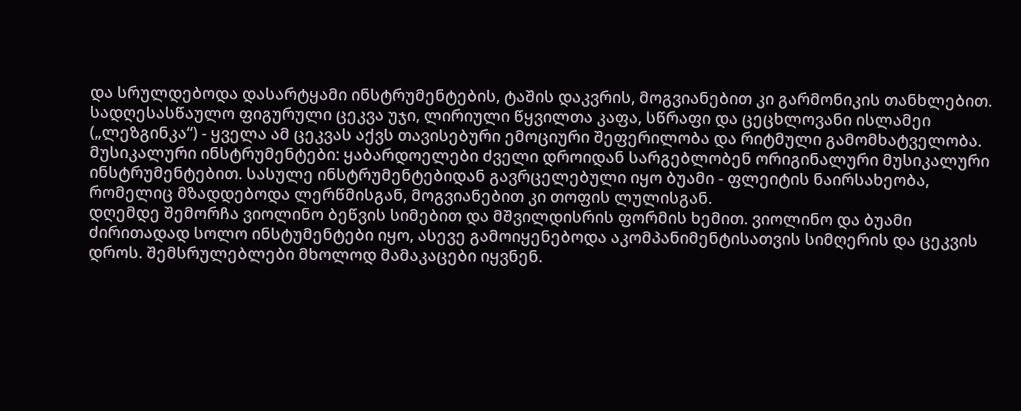და სრულდებოდა დასარტყამი ინსტრუმენტების, ტაშის დაკვრის, მოგვიანებით კი გარმონიკის თანხლებით. სადღესასწაულო ფიგურული ცეკვა უჯი, ლირიული წყვილთა კაფა, სწრაფი და ცეცხლოვანი ისლამეი („ლეზგინკა“) - ყველა ამ ცეკვას აქვს თავისებური ემოციური შეფერილობა და რიტმული გამომხატველობა.
მუსიკალური ინსტრუმენტები: ყაბარდოელები ძველი დროიდან სარგებლობენ ორიგინალური მუსიკალური ინსტრუმენტებით. სასულე ინსტრუმენტებიდან გავრცელებული იყო ბუამი - ფლეიტის ნაირსახეობა, რომელიც მზადდებოდა ლერწმისგან, მოგვიანებით კი თოფის ლულისგან.
დღემდე შემორჩა ვიოლინო ბეწვის სიმებით და მშვილდისრის ფორმის ხემით. ვიოლინო და ბუამი ძირითადად სოლო ინსტუმენტები იყო, ასევე გამოიყენებოდა აკომპანიმენტისათვის სიმღერის და ცეკვის დროს. შემსრულებლები მხოლოდ მამაკაცები იყვნენ.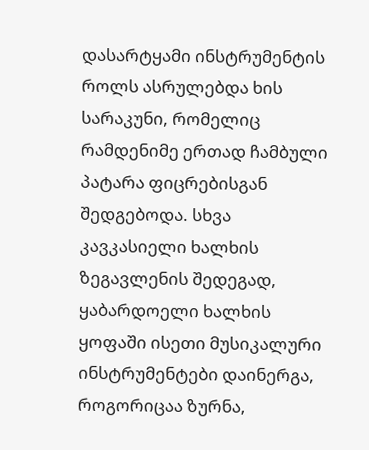დასარტყამი ინსტრუმენტის როლს ასრულებდა ხის სარაკუნი, რომელიც რამდენიმე ერთად ჩამბული პატარა ფიცრებისგან შედგებოდა. სხვა კავკასიელი ხალხის ზეგავლენის შედეგად, ყაბარდოელი ხალხის ყოფაში ისეთი მუსიკალური ინსტრუმენტები დაინერგა, როგორიცაა ზურნა,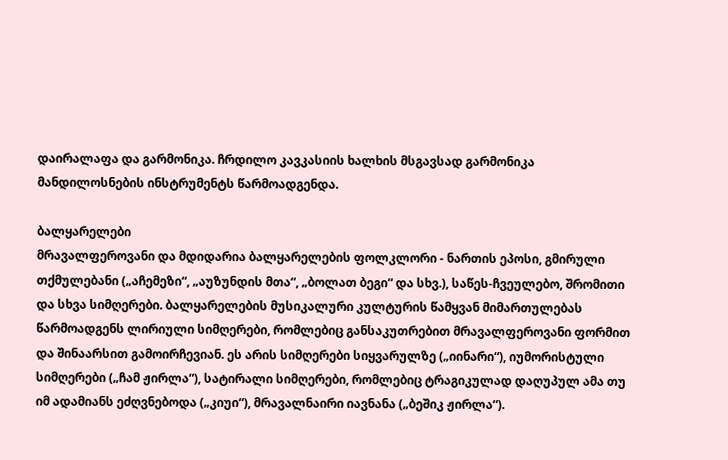დაირალაფა და გარმონიკა. ჩრდილო კავკასიის ხალხის მსგავსად გარმონიკა მანდილოსნების ინსტრუმენტს წარმოადგენდა.

ბალყარელები
მრავალფეროვანი და მდიდარია ბალყარელების ფოლკლორი - ნართის ეპოსი, გმირული თქმულებანი („აჩემეზი“, „აუზუნდის მთა“, „ბოლათ ბეგი“ და სხვ.), საწეს-ჩვეულებო, შრომითი და სხვა სიმღერები. ბალყარელების მუსიკალური კულტურის წამყვან მიმართულებას წარმოადგენს ლირიული სიმღერები, რომლებიც განსაკუთრებით მრავალფეროვანი ფორმით და შინაარსით გამოირჩევიან. ეს არის სიმღერები სიყვარულზე („იინარი“), იუმორისტული სიმღერები („ჩამ ჟირლა“), სატირალი სიმღერები, რომლებიც ტრაგიკულად დაღუპულ ამა თუ იმ ადამიანს ეძღვნებოდა („კიუი“), მრავალნაირი იავნანა („ბეშიკ ჟირლა“).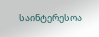საინტერესოა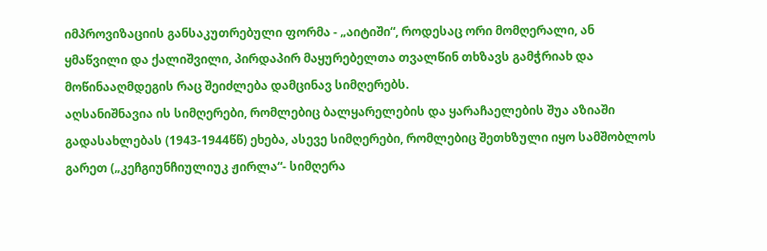იმპროვიზაციის განსაკუთრებული ფორმა - „აიტიში“, როდესაც ორი მომღერალი, ან ყმაწვილი და ქალიშვილი, პირდაპირ მაყურებელთა თვალწინ თხზავს გამჭრიახ და მოწინააღმდეგის რაც შეიძლება დამცინავ სიმღერებს.
აღსანიშნავია ის სიმღერები, რომლებიც ბალყარელების და ყარაჩაელების შუა აზიაში გადასახლებას (1943-1944წწ) ეხება, ასევე სიმღერები, რომლებიც შეთხზული იყო სამშობლოს გარეთ („კეჩგიუნჩიულიუკ ჟირლა“- სიმღერა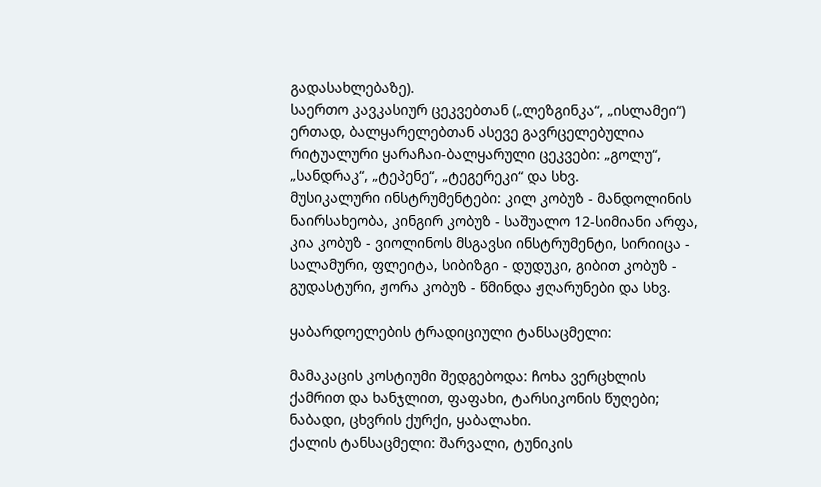გადასახლებაზე).
საერთო კავკასიურ ცეკვებთან („ლეზგინკა“, „ისლამეი“) ერთად, ბალყარელებთან ასევე გავრცელებულია რიტუალური ყარაჩაი-ბალყარული ცეკვები: „გოლუ“, „სანდრაკ“, „ტეპენე“, „ტეგერეკი“ და სხვ.
მუსიკალური ინსტრუმენტები: კილ კობუზ - მანდოლინის ნაირსახეობა, კინგირ კობუზ - საშუალო 12-სიმიანი არფა, კია კობუზ - ვიოლინოს მსგავსი ინსტრუმენტი, სირიიცა - სალამური, ფლეიტა, სიბიზგი - დუდუკი, გიბით კობუზ - გუდასტური, ჟორა კობუზ - წმინდა ჟღარუნები და სხვ.

ყაბარდოელების ტრადიციული ტანსაცმელი:

მამაკაცის კოსტიუმი შედგებოდა: ჩოხა ვერცხლის ქამრით და ხანჯლით, ფაფახი, ტარსიკონის წუღები; ნაბადი, ცხვრის ქურქი, ყაბალახი.
ქალის ტანსაცმელი: შარვალი, ტუნიკის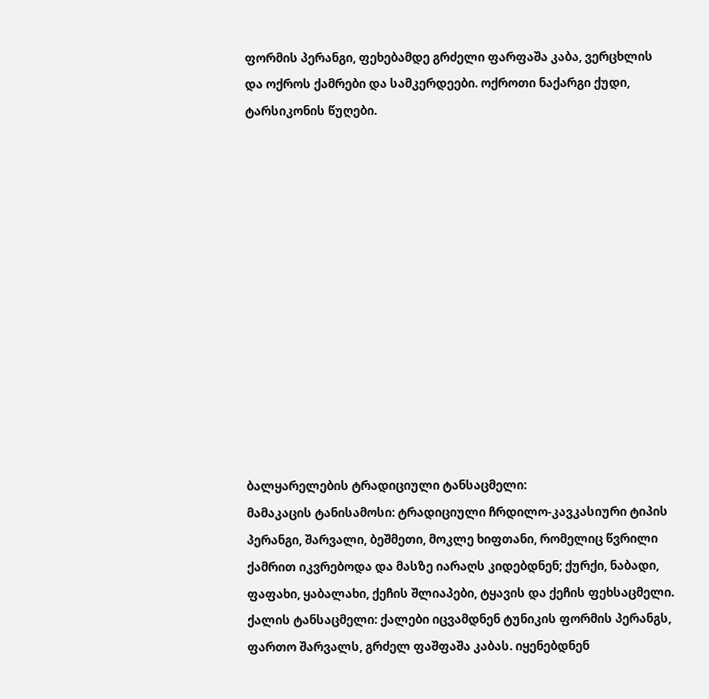ფორმის პერანგი, ფეხებამდე გრძელი ფარფაშა კაბა, ვერცხლის და ოქროს ქამრები და სამკერდეები. ოქროთი ნაქარგი ქუდი, ტარსიკონის წუღები.













ბალყარელების ტრადიციული ტანსაცმელი:
მამაკაცის ტანისამოსი: ტრადიციული ჩრდილო-კავკასიური ტიპის პერანგი, შარვალი, ბეშმეთი, მოკლე ხიფთანი, რომელიც წვრილი ქამრით იკვრებოდა და მასზე იარაღს კიდებდნენ; ქურქი, ნაბადი, ფაფახი, ყაბალახი, ქეჩის შლიაპები, ტყავის და ქეჩის ფეხსაცმელი.
ქალის ტანსაცმელი: ქალები იცვამდნენ ტუნიკის ფორმის პერანგს, ფართო შარვალს, გრძელ ფაშფაშა კაბას. იყენებდნენ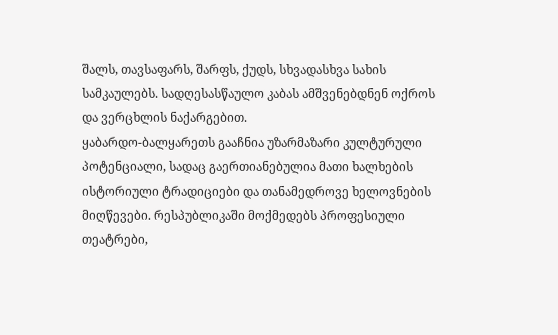შალს, თავსაფარს, შარფს, ქუდს, სხვადასხვა სახის სამკაულებს. სადღესასწაულო კაბას ამშვენებდნენ ოქროს და ვერცხლის ნაქარგებით.
ყაბარდო-ბალყარეთს გააჩნია უზარმაზარი კულტურული პოტენციალი, სადაც გაერთიანებულია მათი ხალხების ისტორიული ტრადიციები და თანამედროვე ხელოვნების მიღწევები. რესპუბლიკაში მოქმედებს პროფესიული თეატრები,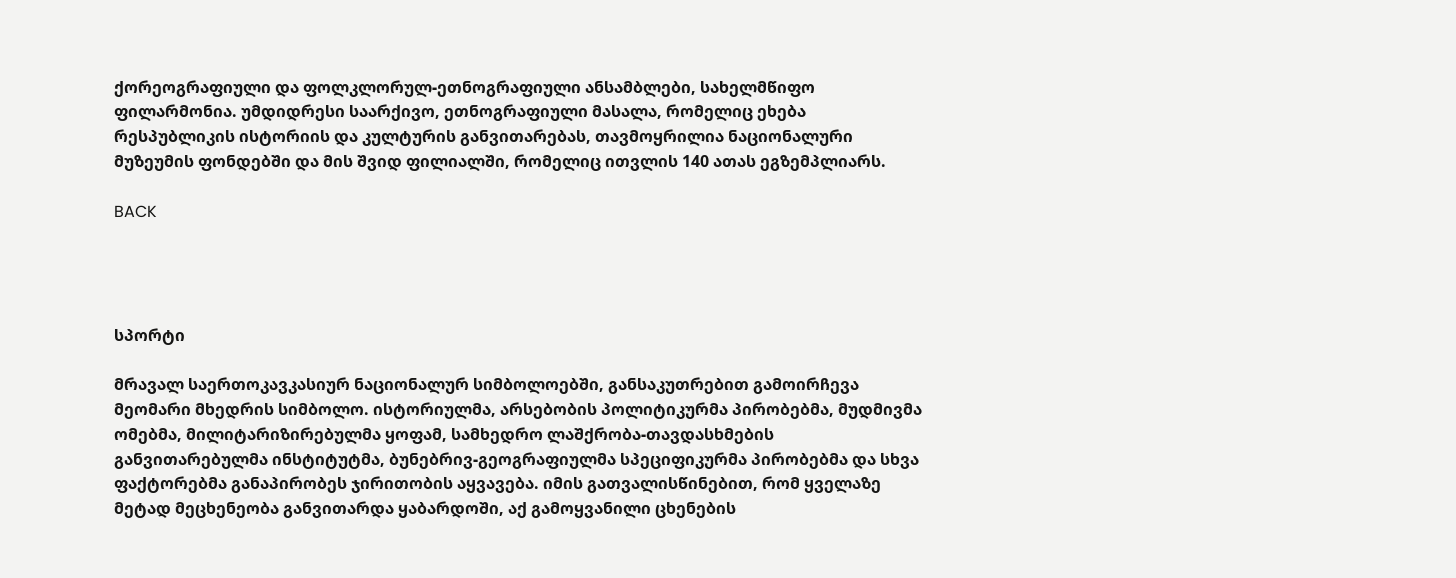ქორეოგრაფიული და ფოლკლორულ-ეთნოგრაფიული ანსამბლები, სახელმწიფო ფილარმონია. უმდიდრესი საარქივო, ეთნოგრაფიული მასალა, რომელიც ეხება რესპუბლიკის ისტორიის და კულტურის განვითარებას, თავმოყრილია ნაციონალური მუზეუმის ფონდებში და მის შვიდ ფილიალში, რომელიც ითვლის 140 ათას ეგზემპლიარს.

BACK




სპორტი

მრავალ საერთოკავკასიურ ნაციონალურ სიმბოლოებში, განსაკუთრებით გამოირჩევა მეომარი მხედრის სიმბოლო. ისტორიულმა, არსებობის პოლიტიკურმა პირობებმა, მუდმივმა ომებმა, მილიტარიზირებულმა ყოფამ, სამხედრო ლაშქრობა-თავდასხმების განვითარებულმა ინსტიტუტმა, ბუნებრივ-გეოგრაფიულმა სპეციფიკურმა პირობებმა და სხვა ფაქტორებმა განაპირობეს ჯირითობის აყვავება. იმის გათვალისწინებით, რომ ყველაზე მეტად მეცხენეობა განვითარდა ყაბარდოში, აქ გამოყვანილი ცხენების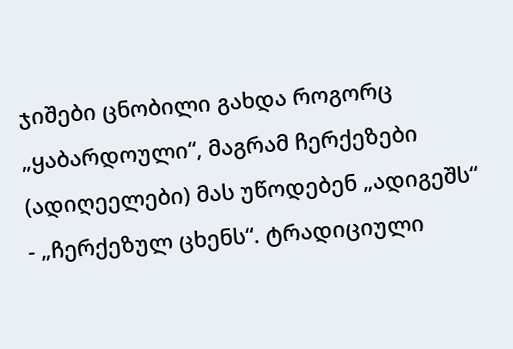ჯიშები ცნობილი გახდა როგორც „ყაბარდოული“, მაგრამ ჩერქეზები (ადიღეელები) მას უწოდებენ „ადიგეშს“ - „ჩერქეზულ ცხენს“. ტრადიციული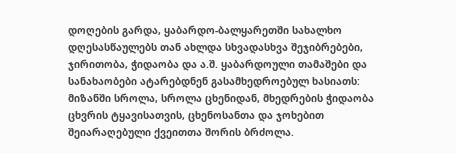დოღების გარდა, ყაბარდო-ბალყარეთში სახალხო დღესასწაულებს თან ახლდა სხვადასხვა შეჯიბრებები, ჯირითობა, ჭიდაობა და ა.შ. ყაბარდოული თამაშები და სანახაობები ატარებდნენ გასამხედროებულ ხასიათს: მიზანში სროლა, სროლა ცხენიდან, მხედრების ჭიდაობა ცხვრის ტყავისათვის, ცხენოსანთა და ჯოხებით შეიარაღებული ქვეითთა შორის ბრძოლა.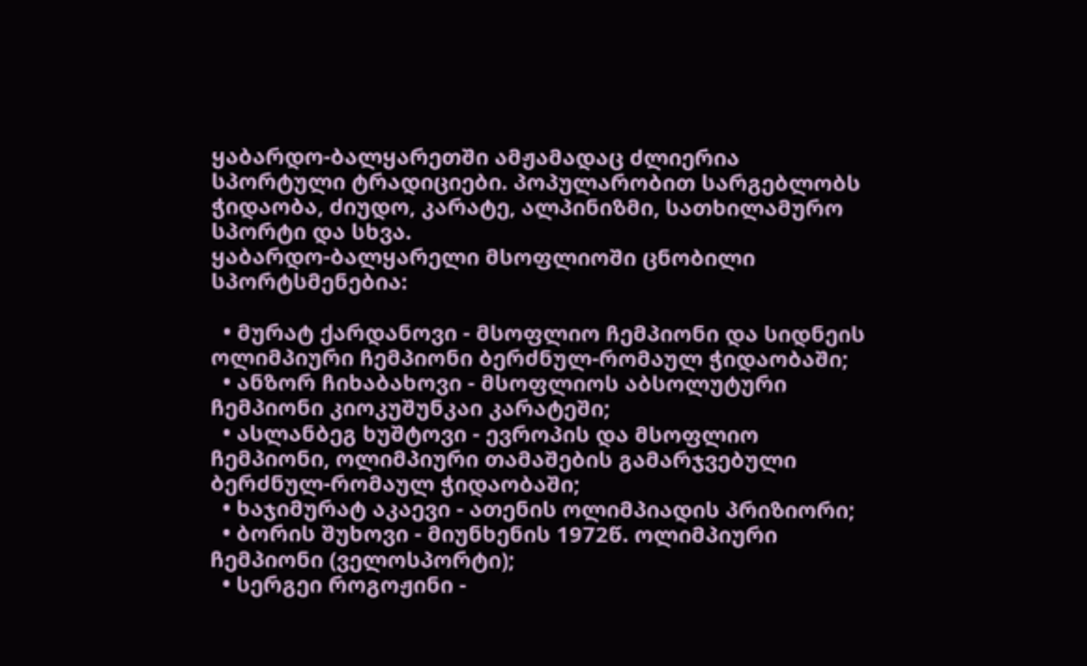ყაბარდო-ბალყარეთში ამჟამადაც ძლიერია სპორტული ტრადიციები. პოპულარობით სარგებლობს ჭიდაობა, ძიუდო, კარატე, ალპინიზმი, სათხილამურო სპორტი და სხვა.
ყაბარდო-ბალყარელი მსოფლიოში ცნობილი სპორტსმენებია:

  • მურატ ქარდანოვი - მსოფლიო ჩემპიონი და სიდნეის ოლიმპიური ჩემპიონი ბერძნულ-რომაულ ჭიდაობაში;
  • ანზორ ჩიხაბახოვი - მსოფლიოს აბსოლუტური ჩემპიონი კიოკუშუნკაი კარატეში;
  • ასლანბეგ ხუშტოვი - ევროპის და მსოფლიო ჩემპიონი, ოლიმპიური თამაშების გამარჯვებული ბერძნულ-რომაულ ჭიდაობაში;
  • ხაჯიმურატ აკაევი - ათენის ოლიმპიადის პრიზიორი;
  • ბორის შუხოვი - მიუნხენის 1972წ. ოლიმპიური ჩემპიონი (ველოსპორტი);
  • სერგეი როგოჟინი -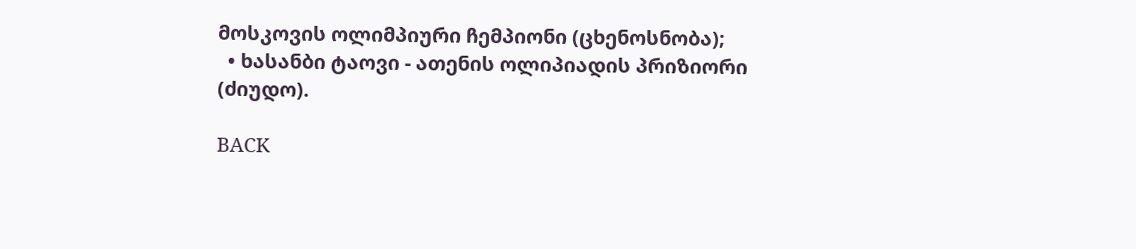მოსკოვის ოლიმპიური ჩემპიონი (ცხენოსნობა);
  • ხასანბი ტაოვი - ათენის ოლიპიადის პრიზიორი (ძიუდო).

BACK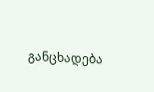განცხადება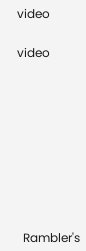video


video













  Rambler's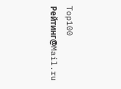Top100     Рейтинг@Mail.ru